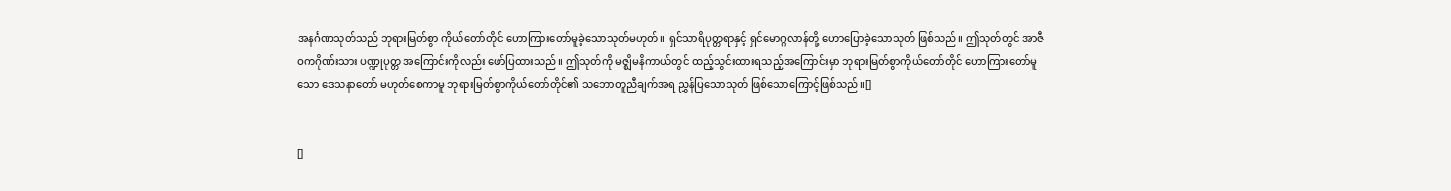အနင်္ဂဏသုတ်သည် ဘုရားမြတ်စွာ ကိုယ်တော်တိုင် ဟောကြားတော်မူခဲ့သောသုတ်မဟုတ်။ ရှင်သာရိပုတ္တရာနှင့် ရှင်မောဂ္ဂလာန်တို့ ဟောပြောခဲ့သောသုတ် ဖြစ်သည်။ ဤသုတ်တွင် အာဇီဝကဂိုဏ်းသား ပဏ္ဍုပုတ္တ အကြောင်းကိုလည်း ဖော်ပြထားသည်။ ဤသုတ်ကို မဇ္ဈိမနိကာယ်တွင် ထည့်သွင်းထားရသည့်အကြောင်းမှာ ဘုရားမြတ်စွာကိုယ်တော်တိုင် ဟောကြားတော်မူသော ဒေသနာတော် မဟုတ်စေကာမူ ဘုရားမြတ်စွာကိုယ်တော်တိုင်၏ သဘောတူညီချက်အရ ညွှန်ပြသောသုတ် ဖြစ်သောကြောင့်ဖြစ်သည်။[]


[]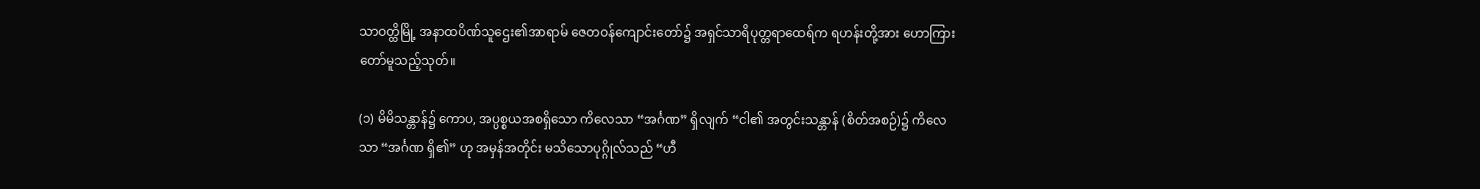သာဝတ္ထိမြို့ အနာထပိဏ်သူဌေး၏အာရာမ် ဇေတဝန်ကျောင်းတော်၌ အရှင်သာရိပုတ္တရာထေရ်က ရဟန်းတို့အား ဟောကြားတော်မူသည့်သုတ်။

(၁) မိမိသန္တာန်၌ ကောပ, အပ္ပစ္စယအစရှိသော ကိလေသာ “အင်္ဂဏ” ရှိလျက် “ငါ၏ အတွင်းသန္တာန် (စိတ်အစဉ်)၌ ကိလေသာ “အင်္ဂဏ ရှိ၏” ဟု အမှန်အတိုင်း မသိသောပုဂ္ဂိုလ်သည် “ဟီ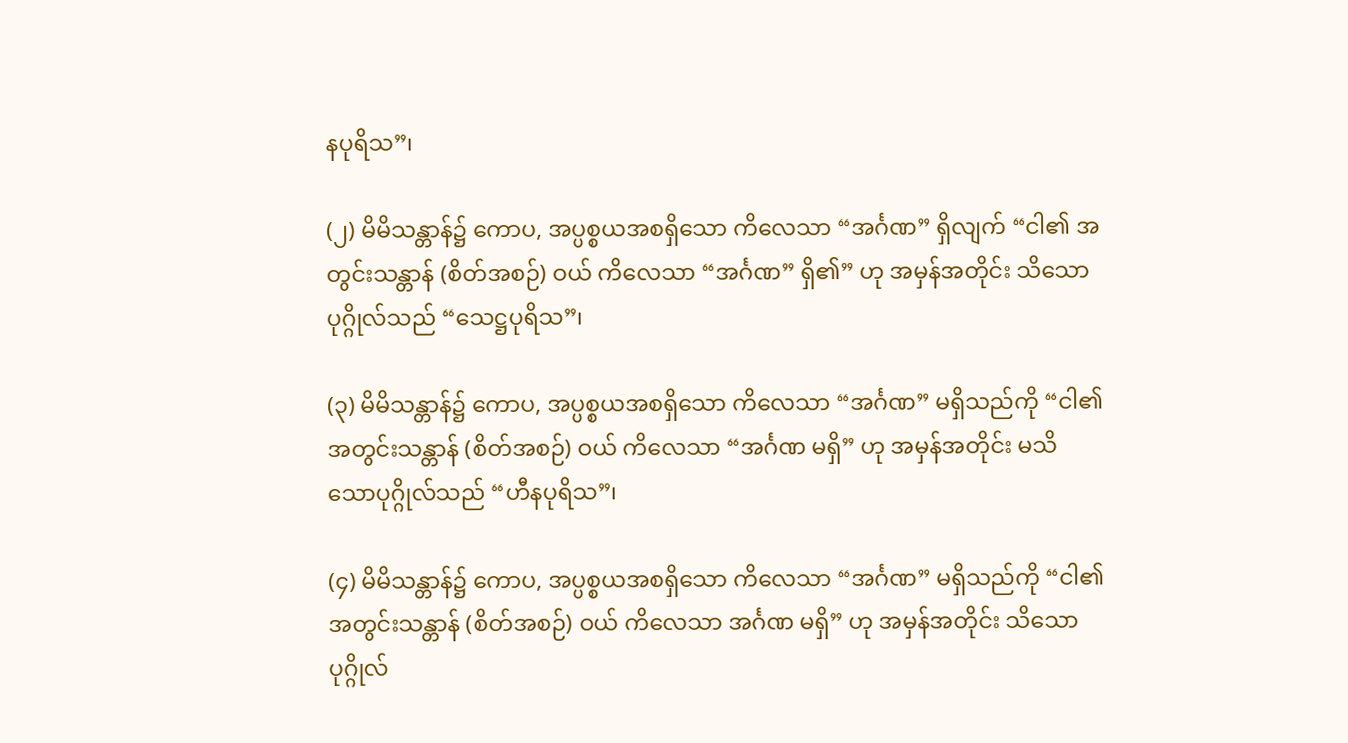နပုရိသ”၊

(၂) မိမိသန္တာန်၌ ကောပ, အပ္ပစ္စယအစရှိသော ကိလေသာ “အင်္ဂဏ” ရှိလျက် “ငါ၏ အတွင်းသန္တာန် (စိတ်အစဉ်) ဝယ် ကိလေသာ “အင်္ဂဏ” ရှိ၏” ဟု အမှန်အတိုင်း သိသောပုဂ္ဂိုလ်သည် “သေဋ္ဌပုရိသ”၊

(၃) မိမိသန္တာန်၌ ကောပ, အပ္ပစ္စယအစရှိသော ကိလေသာ “အင်္ဂဏ” မရှိသည်ကို “ငါ၏ အတွင်းသန္တာန် (စိတ်အစဉ်) ဝယ် ကိလေသာ “အင်္ဂဏ မရှိ” ဟု အမှန်အတိုင်း မသိသောပုဂ္ဂိုလ်သည် “ဟီနပုရိသ”၊

(၄) မိမိသန္တာန်၌ ကောပ, အပ္ပစ္စယအစရှိသော ကိလေသာ “အင်္ဂဏ” မရှိသည်ကို “ငါ၏ အတွင်းသန္တာန် (စိတ်အစဉ်) ဝယ် ကိလေသာ အင်္ဂဏ မရှိ” ဟု အမှန်အတိုင်း သိသောပုဂ္ဂိုလ်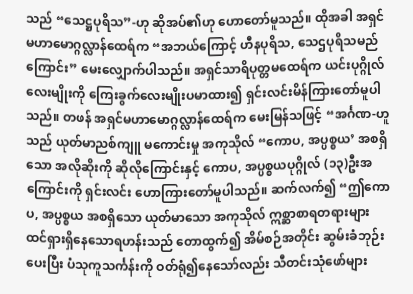သည် “သေဋ္ဌပုရိသ”-ဟု ဆိုအပ်၏ဟု ဟောတော်မူသည်။ ထိုအခါ အရှင်မဟာမောဂ္ဂလ္လာန်ထေရ်က “အဘယ်ကြောင့် ဟီနပုရိသ, သေဌပုရိသမည်ကြောင်း” မေးလျှောက်ပါသည်။ အရှင်သာရိပုတ္တမထေရ်က ယင်းပုဂ္ဂိုလ် လေးမျိုးကို ကြေးခွက်လေးမျိုးပမာထား၍ ရှင်းလင်းမိန်ကြားတော်မူပါသည်။ တဖန် အရှင်မဟာမောဂ္ဂလ္လာန်ထေရ်က မေးမြန်သဖြင့် “အင်္ဂဏ-ဟူသည် ယုတ်မာညစ်ကျူ မကောင်းမှု အကုသိုလ် “ကောပ, အပ္ပစ္စယ’ အစရှိသော အလိုဆိုးကို ဆိုလိုကြောင်းနှင့် ကောပ, အပ္ပစ္စယပုဂ္ဂိုလ် (၁၃)ဦးအကြောင်းကို ရှင်းလင်း ဟောကြားတော်မူပါသည်။ ဆက်လက်၍ “ဤကောပ, အပ္ပစ္စယ အစရှိသော ယုတ်မာသော အကုသိုလ် ဣစ္ဆာစာရတရားများ ထင်ရှားရှိနေသောရဟန်းသည် တောထွက်၍ အိမ်စဉ်အတိုင်း ဆွမ်းခံဘုဉ်းပေးပြီး ပံသုကူသင်္ကန်းကို ဝတ်ရုံ၍နေသော်လည်း သီတင်းသုံဖော်များ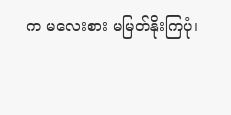က မလေးစား မမြတ်နိုးကြပုံ၊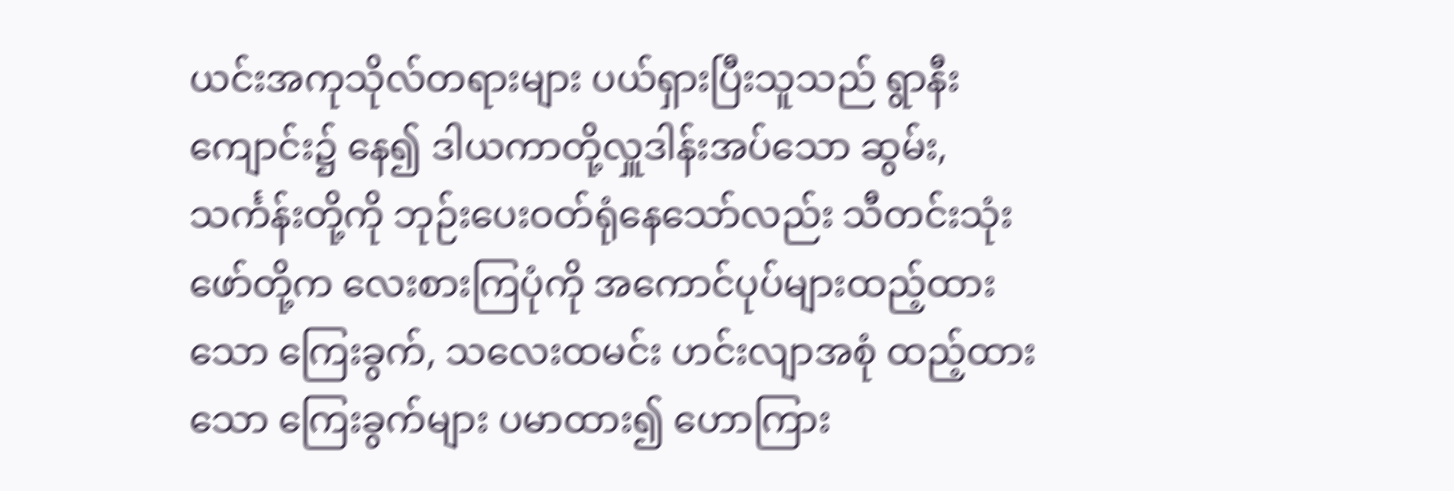ယင်းအကုသိုလ်တရားများ ပယ်ရှားပြီးသူသည် ရွာနီးကျောင်း၌ နေ၍ ဒါယကာတို့လှူဒါန်းအပ်သော ဆွမ်း, သင်္ကန်းတို့ကို ဘုဉ်းပေးဝတ်ရုံနေသော်လည်း သီတင်းသုံးဖော်တို့က လေးစားကြပုံကို အကောင်ပုပ်များထည့်ထားသော ကြေးခွက်, သလေးထမင်း ဟင်းလျာအစုံ ထည့်ထားသော ကြေးခွက်များ ပမာထား၍ ဟောကြား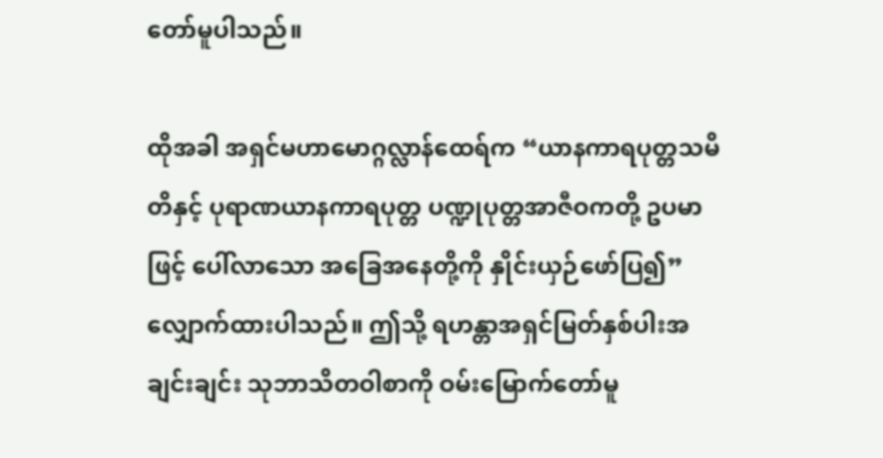တော်မူပါသည်။

ထိုအခါ အရှင်မဟာမောဂ္ဂလ္လာန်ထေရ်က “ယာနကာရပုတ္တသမိတိနှင့် ပုရာဏယာနကာရပုတ္တ ပဏ္ဍုပုတ္တအာဇီဝကတို့ ဥပမာဖြင့် ပေါ်လာသော အခြေအနေတို့ကို နှိုင်းယှဉ်ဖော်ပြ၍” လျှောက်ထားပါသည်။ ဤသို့ ရဟန္တာအရှင်မြတ်နှစ်ပါးအချင်းချင်း သုဘာသိတဝါစာကို ဝမ်းမြောက်တော်မူ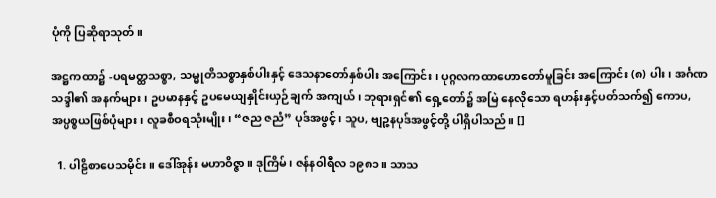ပုံကို ပြဆိုရာသုတ်။

အဋ္ဌကထာ၌ -ပရမတ္ထသစ္စာ, သမ္မုတိသစ္စာနှစ်ပါးနှင့် ဒေသနာတော်နှစ်ပါး အကြောင်း၊ ပုဂ္ဂလကထာဟောတော်မူခြင်း အကြောင်း (၈) ပါး၊ အင်္ဂဏသဒ္ဒါ၏ အနက်များ၊ ဥပမာနနှင့် ဥပမေယျနှိုင်းယှဉ်ချက် အကျယ်၊ ဘုရားရှင်၏ ရှေ့တော်၌ အမြဲ နေလိုသော ရဟန်းနှင့်ပတ်သက်၍ ကောပ, အပ္ပစ္စယဖြစ်ပုံများ၊ လူခစီဝရသုံးမျိုး၊ “ဇည ဇညံ” ပုဒ်အဖွင့်၊ သူပ, ဗျဉ္ဇနပုဒ်အဖွင့်တို့ ပါရှိပါသည်။ []

  1. ပါဠိစာပေသမိုင်း။ ဒေါ်အုန်း မဟာဝိဇ္ဇာ။ ဒုကြိမ်၊ ဇန်နဝါရီလ ၁၉၈၁။ သာသ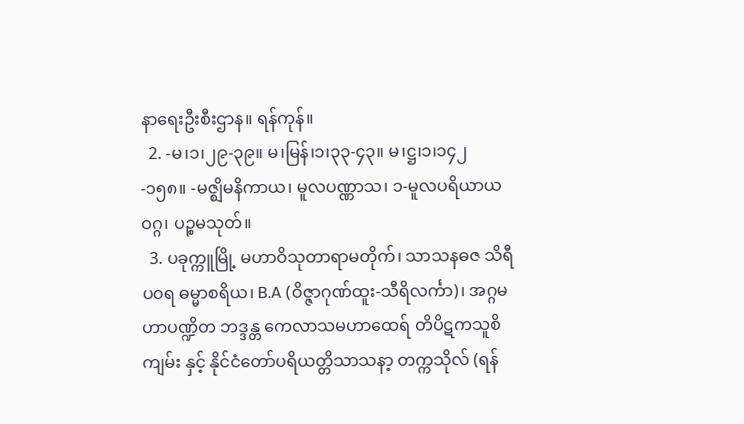နာရေးဦးစီးဌာန။ ရန်ကုန်။
  2. -မ၊၁၊၂၉-၃၉။ မ၊မြန်၊၁၊၃၃-၄၃။ မ၊ဋ္ဌ၊၁၊၁၄၂-၁၅၈။ -မဇ္ဈိမနိကာယ၊ မူလပဏ္ဏာသ၊ ၁-မူလပရိယာယဝဂ္ဂ၊ ပဉ္စမသုတ်။
  3. ပခုက္ကူမြို့ မဟာဝိသုတာရာမတိုက်၊ သာသနဓဇ သိရီပဝရ ဓမ္မာစရိယ၊ B.A (ဝိဇ္ဇာဂုဏ်ထူး-သီရိလင်္ကာ)၊ အဂ္ဂမဟာပဏ္ဍိတ ဘဒ္ဒန္တ ကေလာသမဟာထေရ် တိပိဋကသူစိကျမ်း နှင့် နိုင်ငံတော်ပရိယတ္တိသာသနာ့ တက္ကသိုလ် (ရန်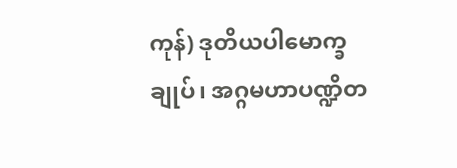ကုန်) ဒုတိယပါမောက္ခချုပ်၊ အဂ္ဂမဟာပဏ္ဍိတ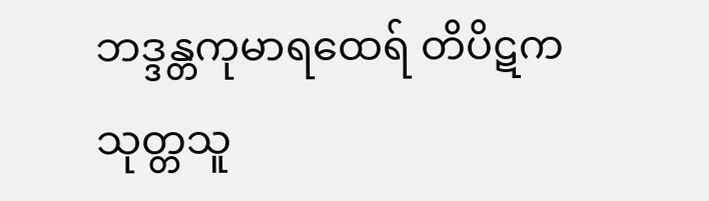ဘဒ္ဒန္တကုမာရထေရ် တိပိဋက သုတ္တသူ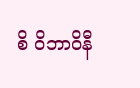စိ ဝိဘာဝိနီ